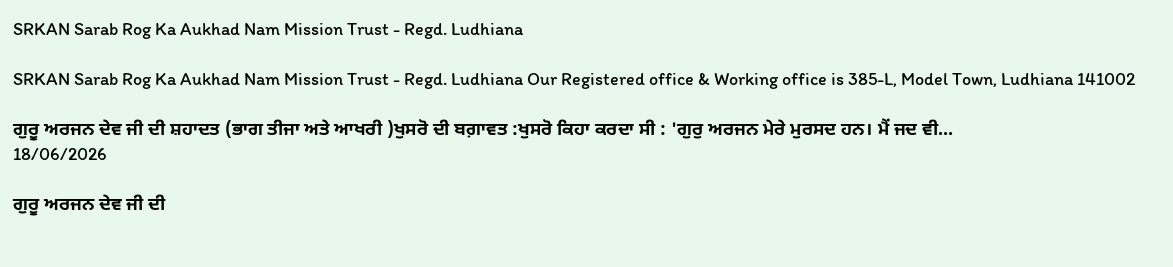SRKAN Sarab Rog Ka Aukhad Nam Mission Trust - Regd. Ludhiana

SRKAN Sarab Rog Ka Aukhad Nam Mission Trust - Regd. Ludhiana Our Registered office & Working office is 385-L, Model Town, Ludhiana 141002

ਗੁਰੂ ਅਰਜਨ ਦੇਵ ਜੀ ਦੀ ਸ਼ਹਾਦਤ (ਭਾਗ ਤੀਜਾ ਅਤੇ ਆਖਰੀ )ਖੁਸਰੋ ਦੀ ਬਗ਼ਾਵਤ :ਖੁਸਰੋ ਕਿਹਾ ਕਰਦਾ ਸੀ : 'ਗੁਰੁ ਅਰਜਨ ਮੇਰੇ ਮੁਰਸਦ ਹਨ। ਮੈਂ ਜਦ ਵੀ...
18/06/2026

ਗੁਰੂ ਅਰਜਨ ਦੇਵ ਜੀ ਦੀ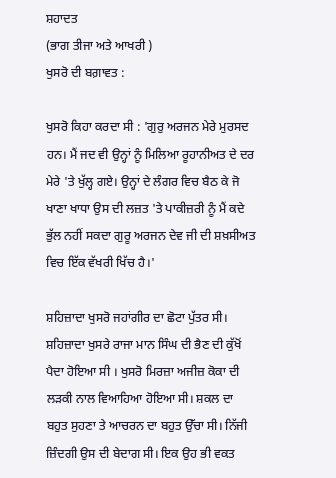ਸ਼ਹਾਦਤ
(ਭਾਗ ਤੀਜਾ ਅਤੇ ਆਖਰੀ )
ਖੁਸਰੋ ਦੀ ਬਗ਼ਾਵਤ :

ਖੁਸਰੋ ਕਿਹਾ ਕਰਦਾ ਸੀ : 'ਗੁਰੁ ਅਰਜਨ ਮੇਰੇ ਮੁਰਸਦ ਹਨ। ਮੈਂ ਜਦ ਵੀ ਉਨ੍ਹਾਂ ਨੂੰ ਮਿਲਿਆ ਰੂਹਾਨੀਅਤ ਦੇ ਦਰ ਮੇਰੇ 'ਤੇ ਖੁੱਲ੍ਹ ਗਏ। ਉਨ੍ਹਾਂ ਦੇ ਲੰਗਰ ਵਿਚ ਬੈਠ ਕੇ ਜੋ ਖਾਣਾ ਖਾਧਾ ਉਸ ਦੀ ਲਜ਼ਤ 'ਤੇ ਪਾਕੀਜ਼ਰੀ ਨੂੰ ਮੈਂ ਕਦੇ ਭੁੱਲ ਨਹੀਂ ਸਕਦਾ ਗੁਰੂ ਅਰਜਨ ਦੇਵ ਜੀ ਦੀ ਸ਼ਖ਼ਸੀਅਤ ਵਿਚ ਇੱਕ ਵੱਖਰੀ ਖਿੱਚ ਹੈ।'

ਸ਼ਹਿਜ਼ਾਦਾ ਖੁਸਰੋ ਜਹਾਂਗੀਰ ਦਾ ਛੋਟਾ ਪੁੱਤਰ ਸੀ। ਸ਼ਹਿਜ਼ਾਦਾ ਖੁਸਰੇ ਰਾਜਾ ਮਾਨ ਸਿੰਘ ਦੀ ਭੈਣ ਦੀ ਕੁੱਖੋਂ ਪੈਦਾ ਹੋਇਆ ਸੀ । ਖੁਸਰੋ ਮਿਰਜ਼ਾ ਅਜੀਜ਼ ਕੋਕਾ ਦੀ ਲੜਕੀ ਨਾਲ ਵਿਆਹਿਆ ਹੋਇਆ ਸੀ। ਸ਼ਕਲ ਦਾ ਬਹੁਤ ਸੁਹਣਾ ਤੇ ਆਚਰਨ ਦਾ ਬਹੁਤ ਉੱਚਾ ਸੀ। ਨਿੱਜੀ ਜ਼ਿੰਦਗੀ ਉਸ ਦੀ ਬੇਦਾਗ ਸੀ। ਇਕ ਉਹ ਭੀ ਵਕਤ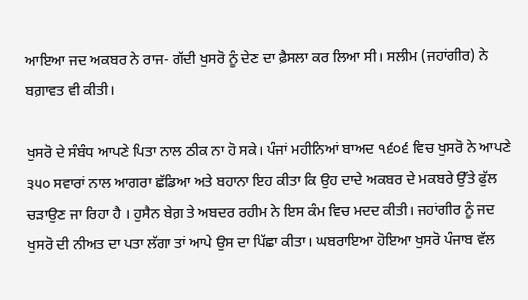ਆਇਆ ਜਦ ਅਕਬਰ ਨੇ ਰਾਜ- ਗੱਦੀ ਖੁਸਰੋ ਨੂੰ ਦੇਣ ਦਾ ਫ਼ੈਸਲਾ ਕਰ ਲਿਆ ਸੀ। ਸਲੀਮ (ਜਹਾਂਗੀਰ) ਨੇ ਬਗ਼ਾਵਤ ਵੀ ਕੀਤੀ।

ਖੁਸਰੋ ਦੇ ਸੰਬੰਧ ਆਪਣੇ ਪਿਤਾ ਨਾਲ ਠੀਕ ਨਾ ਹੋ ਸਕੇ। ਪੰਜਾਂ ਮਹੀਨਿਆਂ ਬਾਅਦ ੧੬੦੬ ਵਿਚ ਖੁਸਰੋ ਨੇ ਆਪਣੇ ੩੫੦ ਸਵਾਰਾਂ ਨਾਲ ਆਗਰਾ ਛੱਡਿਆ ਅਤੇ ਬਹਾਨਾ ਇਹ ਕੀਤਾ ਕਿ ਉਹ ਦਾਦੇ ਅਕਬਰ ਦੇ ਮਕਬਰੇ ਉੱਤੇ ਫੁੱਲ ਚੜਾਉਣ ਜਾ ਰਿਹਾ ਹੈ । ਹੁਸੈਨ ਬੇਗ਼ ਤੇ ਅਬਦਰ ਰਹੀਮ ਨੇ ਇਸ ਕੰਮ ਵਿਚ ਮਦਦ ਕੀਤੀ। ਜਹਾਂਗੀਰ ਨੂੰ ਜਦ ਖੁਸਰੋ ਦੀ ਨੀਅਤ ਦਾ ਪਤਾ ਲੱਗਾ ਤਾਂ ਆਪੇ ਉਸ ਦਾ ਪਿੱਛਾ ਕੀਤਾ। ਘਬਰਾਇਆ ਹੋਇਆ ਖੁਸਰੋ ਪੰਜਾਬ ਵੱਲ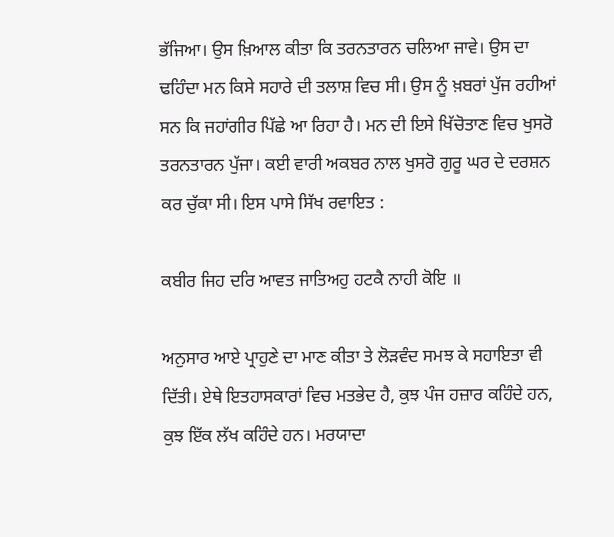ਭੱਜਿਆ। ਉਸ ਖ਼ਿਆਲ ਕੀਤਾ ਕਿ ਤਰਨਤਾਰਨ ਚਲਿਆ ਜਾਵੇ। ਉਸ ਦਾ ਢਹਿੰਦਾ ਮਨ ਕਿਸੇ ਸਹਾਰੇ ਦੀ ਤਲਾਸ਼ ਵਿਚ ਸੀ। ਉਸ ਨੂੰ ਖ਼ਬਰਾਂ ਪੁੱਜ ਰਹੀਆਂ ਸਨ ਕਿ ਜਹਾਂਗੀਰ ਪਿੱਛੇ ਆ ਰਿਹਾ ਹੈ। ਮਨ ਦੀ ਇਸੇ ਖਿੱਚੋਤਾਣ ਵਿਚ ਖੁਸਰੋ ਤਰਨਤਾਰਨ ਪੁੱਜਾ। ਕਈ ਵਾਰੀ ਅਕਬਰ ਨਾਲ ਖੁਸਰੋ ਗੁਰੂ ਘਰ ਦੇ ਦਰਸ਼ਨ ਕਰ ਚੁੱਕਾ ਸੀ। ਇਸ ਪਾਸੇ ਸਿੱਖ ਰਵਾਇਤ :

ਕਬੀਰ ਜਿਹ ਦਰਿ ਆਵਤ ਜਾਤਿਅਹੁ ਹਟਕੈ ਨਾਹੀ ਕੋਇ ॥

ਅਨੁਸਾਰ ਆਏ ਪ੍ਰਾਹੁਣੇ ਦਾ ਮਾਣ ਕੀਤਾ ਤੇ ਲੋੜਵੰਦ ਸਮਝ ਕੇ ਸਹਾਇਤਾ ਵੀ ਦਿੱਤੀ। ਏਥੇ ਇਤਹਾਸਕਾਰਾਂ ਵਿਚ ਮਤਭੇਦ ਹੈ, ਕੁਝ ਪੰਜ ਹਜ਼ਾਰ ਕਹਿੰਦੇ ਹਨ, ਕੁਝ ਇੱਕ ਲੱਖ ਕਹਿੰਦੇ ਹਨ। ਮਰਯਾਦਾ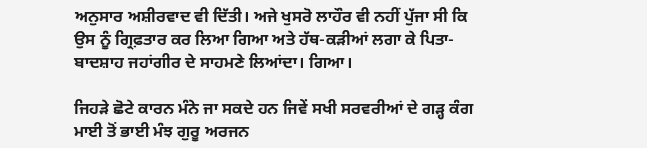ਅਨੁਸਾਰ ਅਸ਼ੀਰਵਾਦ ਵੀ ਦਿੱਤੀ। ਅਜੇ ਖੁਸਰੋ ਲਾਹੌਰ ਵੀ ਨਹੀਂ ਪੁੱਜਾ ਸੀ ਕਿ ਉਸ ਨੂੰ ਗ੍ਰਿਫ਼ਤਾਰ ਕਰ ਲਿਆ ਗਿਆ ਅਤੇ ਹੱਥ-ਕੜੀਆਂ ਲਗਾ ਕੇ ਪਿਤਾ-ਬਾਦਸ਼ਾਹ ਜਹਾਂਗੀਰ ਦੇ ਸਾਹਮਣੇ ਲਿਆਂਦਾ। ਗਿਆ।

ਜਿਹੜੇ ਛੋਟੇ ਕਾਰਨ ਮੰਨੇ ਜਾ ਸਕਦੇ ਹਨ ਜਿਵੇਂ ਸਖੀ ਸਰਵਰੀਆਂ ਦੇ ਗੜ੍ਹ ਕੰਗ ਮਾਈ ਤੋਂ ਭਾਈ ਮੰਝ ਗੁਰੂ ਅਰਜਨ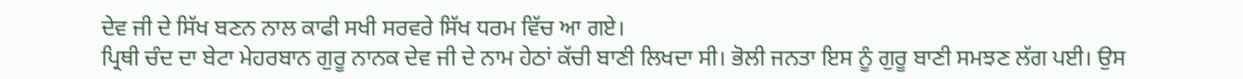ਦੇਵ ਜੀ ਦੇ ਸਿੱਖ ਬਣਨ ਨਾਲ ਕਾਫੀ ਸਖੀ ਸਰਵਰੇ ਸਿੱਖ ਧਰਮ ਵਿੱਚ ਆ ਗਏ।
ਪ੍ਰਿਥੀ ਚੰਦ ਦਾ ਬੇਟਾ ਮੇਹਰਬਾਨ ਗੁਰੂ ਨਾਨਕ ਦੇਵ ਜੀ ਦੇ ਨਾਮ ਹੇਠਾਂ ਕੱਚੀ ਬਾਣੀ ਲਿਖਦਾ ਸੀ। ਭੋਲੀ ਜਨਤਾ ਇਸ ਨੂੰ ਗੁਰੂ ਬਾਣੀ ਸਮਝਣ ਲੱਗ ਪਈ। ਉਸ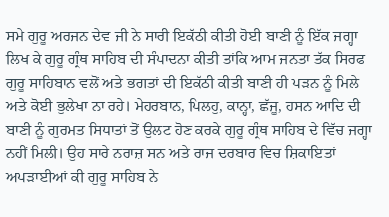ਸਮੇ ਗੁਰੂ ਅਰਜਨ ਦੇਵ ਜੀ ਨੇ ਸਾਰੀ ਇਕੱਠੀ ਕੀਤੀ ਹੋਈ ਬਾਣੀ ਨੂੰ ਇੱਕ ਜਗ੍ਹਾ ਲਿਖ ਕੇ ਗੁਰੂ ਗ੍ਰੰਥ ਸਾਹਿਬ ਦੀ ਸੰਪਾਦਨਾ ਕੀਤੀ ਤਾਂਕਿ ਆਮ ਜਨਤਾ ਤੱਕ ਸਿਰਫ ਗੁਰੂ ਸਾਹਿਬਾਨ ਵਲੋਂ ਅਤੇ ਭਗਤਾਂ ਦੀ ਇਕੱਠੀ ਕੀਤੀ ਬਾਣੀ ਹੀ ਪੜਨ ਨੂੰ ਮਿਲੇ ਅਤੇ ਕੋਈ ਭੁਲੇਖਾ ਨਾ ਰਹੇ। ਮੇਹਰਬਾਨ, ਪਿਲਹੁ, ਕਾਨ੍ਹਾ, ਛੱਜੂ, ਹਸਨ ਆਦਿ ਦੀ ਬਾਣੀ ਨੂੰ ਗੁਰਮਤ ਸਿਧਾਤਾਂ ਤੋਂ ਉਲਟ ਹੋਣ ਕਰਕੇ ਗੁਰੂ ਗ੍ਰੰਥ ਸਾਹਿਬ ਦੇ ਵਿੱਚ ਜਗ੍ਹਾ ਨਹੀਂ ਮਿਲੀ। ਉਹ ਸਾਰੇ ਨਰਾਜ਼ ਸਨ ਅਤੇ ਰਾਜ ਦਰਬਾਰ ਵਿਚ ਸ਼ਿਕਾਇਤਾਂ ਅਪੜਾਈਆਂ ਕੀ ਗੁਰੂ ਸਾਹਿਬ ਨੇ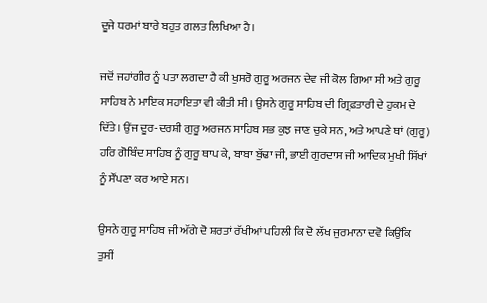ਦੂਜੇ ਧਰਮਾਂ ਬਾਰੇ ਬਹੁਤ ਗਲਤ ਲਿਖਿਆ ਹੈ।

ਜਦੋਂ ਜਹਾਂਗੀਰ ਨੂੰ ਪਤਾ ਲਗਦਾ ਹੈ ਕੀ ਖੁਸਰੋ ਗੁਰੂ ਅਰਜਨ ਦੇਵ ਜੀ ਕੋਲ ਗਿਆ ਸੀ ਅਤੇ ਗੁਰੂ ਸਾਹਿਬ ਨੇ ਮਾਇਕ ਸਹਾਇਤਾ ਵੀ ਕੀਤੀ ਸੀ। ਉਸਨੇ ਗੁਰੂ ਸਾਹਿਬ ਦੀ ਗ੍ਰਿਫ਼ਤਾਰੀ ਦੇ ਹੁਕਮ ਦੇ ਦਿੱਤੇ। ਉਂਜ ਦੂਰ-ਦਰਸ਼ੀ ਗੁਰੂ ਅਰਜਨ ਸਾਹਿਬ ਸਭ ਕੁਝ ਜਾਣ ਚੁਕੇ ਸਨ, ਅਤੇ ਆਪਣੇ ਥਾਂ (ਗੁਰੂ) ਹਰਿ ਗੋਬਿੰਦ ਸਾਹਿਬ ਨੂੰ ਗੁਰੂ ਥਾਪ ਕੇ, ਬਾਬਾ ਬੁੱਢਾ ਜੀ, ਭਾਈ ਗੁਰਦਾਸ ਜੀ ਆਦਿਕ ਮੁਖੀ ਸਿੱਖਾਂ ਨੂੰ ਸੌਂਪਣਾ ਕਰ ਆਏ ਸਨ।

ਉਸਨੇ ਗੁਰੂ ਸਾਹਿਬ ਜੀ ਅੱਗੇ ਦੋ ਸ਼ਰਤਾਂ ਰੱਖੀਆਂ ਪਹਿਲੀ ਕਿ ਦੋ ਲੱਖ ਜੁਰਮਾਨਾ ਦਵੋ ਕਿਉਂਕਿ ਤੁਸੀਂ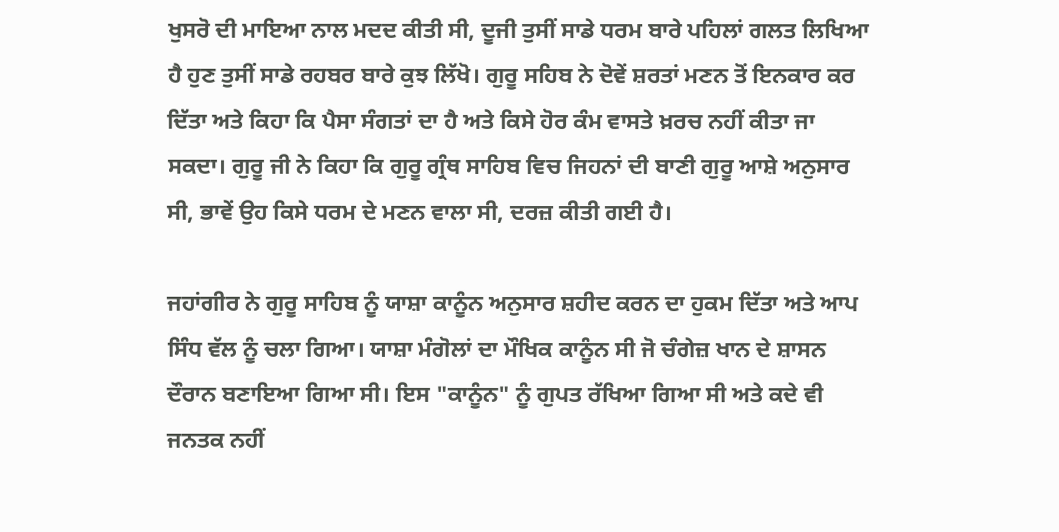ਖੁਸਰੋ ਦੀ ਮਾਇਆ ਨਾਲ ਮਦਦ ਕੀਤੀ ਸੀ, ਦੂਜੀ ਤੁਸੀਂ ਸਾਡੇ ਧਰਮ ਬਾਰੇ ਪਹਿਲਾਂ ਗਲਤ ਲਿਖਿਆ ਹੈ ਹੁਣ ਤੁਸੀਂ ਸਾਡੇ ਰਹਬਰ ਬਾਰੇ ਕੁਝ ਲਿੱਖੋ। ਗੁਰੂ ਸਹਿਬ ਨੇ ਦੋਵੇਂ ਸ਼ਰਤਾਂ ਮਣਨ ਤੋਂ ਇਨਕਾਰ ਕਰ ਦਿੱਤਾ ਅਤੇ ਕਿਹਾ ਕਿ ਪੈਸਾ ਸੰਗਤਾਂ ਦਾ ਹੈ ਅਤੇ ਕਿਸੇ ਹੋਰ ਕੰਮ ਵਾਸਤੇ ਖ਼ਰਚ ਨਹੀਂ ਕੀਤਾ ਜਾ ਸਕਦਾ। ਗੁਰੂ ਜੀ ਨੇ ਕਿਹਾ ਕਿ ਗੁਰੂ ਗ੍ਰੰਥ ਸਾਹਿਬ ਵਿਚ ਜਿਹਨਾਂ ਦੀ ਬਾਣੀ ਗੁਰੂ ਆਸ਼ੇ ਅਨੁਸਾਰ ਸੀ, ਭਾਵੇਂ ਉਹ ਕਿਸੇ ਧਰਮ ਦੇ ਮਣਨ ਵਾਲਾ ਸੀ, ਦਰਜ਼ ਕੀਤੀ ਗਈ ਹੈ।

ਜਹਾਂਗੀਰ ਨੇ ਗੁਰੂ ਸਾਹਿਬ ਨੂੰ ਯਾਸ਼ਾ ਕਾਨੂੰਨ ਅਨੁਸਾਰ ਸ਼ਹੀਦ ਕਰਨ ਦਾ ਹੁਕਮ ਦਿੱਤਾ ਅਤੇ ਆਪ ਸਿੰਧ ਵੱਲ ਨੂੰ ਚਲਾ ਗਿਆ। ਯਾਸ਼ਾ ਮੰਗੋਲਾਂ ਦਾ ਮੌਖਿਕ ਕਾਨੂੰਨ ਸੀ ਜੋ ਚੰਗੇਜ਼ ਖਾਨ ਦੇ ਸ਼ਾਸਨ ਦੌਰਾਨ ਬਣਾਇਆ ਗਿਆ ਸੀ। ਇਸ "ਕਾਨੂੰਨ" ਨੂੰ ਗੁਪਤ ਰੱਖਿਆ ਗਿਆ ਸੀ ਅਤੇ ਕਦੇ ਵੀ ਜਨਤਕ ਨਹੀਂ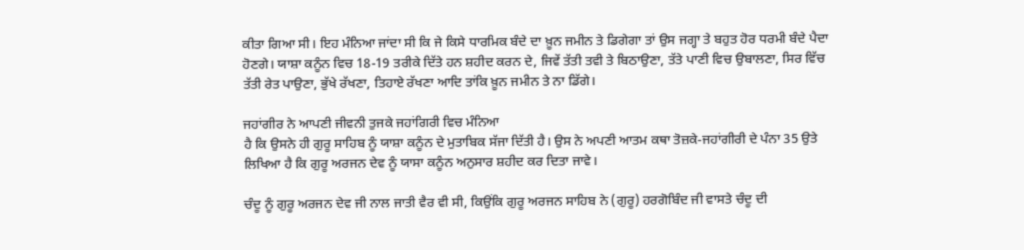ਕੀਤਾ ਗਿਆ ਸੀ। ਇਹ ਮੰਨਿਆ ਜਾਂਦਾ ਸੀ ਕਿ ਜੇ ਕਿਸੇ ਧਾਰਮਿਕ ਬੰਦੇ ਦਾ ਖ਼ੂਨ ਜਮੀਨ ਤੇ ਡਿਗੇਗਾ ਤਾਂ ਉਸ ਜਗ੍ਹਾ ਤੇ ਬਹੁਤ ਹੋਰ ਧਰਮੀ ਬੰਦੇ ਪੈਦਾ ਹੋਣਗੇ। ਯਾਸ਼ਾ ਕਨੂੰਨ ਵਿਚ 18-19 ਤਰੀਕੇ ਦਿੱਤੇ ਹਨ ਸ਼ਹੀਦ ਕਰਨ ਦੇ, ਜਿਵੇਂ ਤੱਤੀ ਤਵੀ ਤੇ ਬਿਠਾਉਣਾ, ਤੱਤੇ ਪਾਣੀ ਵਿਚ ਉਬਾਲਣਾ, ਸਿਰ ਵਿੱਚ ਤੱਤੀ ਰੇਤ ਪਾਉਣਾ, ਭੁੱਖੇ ਰੱਖਣਾ, ਤਿਹਾਏ ਰੱਖਣਾ ਆਦਿ ਤਾਂਕਿ ਖ਼ੂਨ ਜਮੀਨ ਤੇ ਨਾ ਡਿੱਗੇ।

ਜਹਾਂਗੀਰ ਨੇ ਆਪਣੀ ਜੀਵਨੀ ਤੁਜਕੇ ਜਹਾਂਗਿਰੀ ਵਿਚ ਮੰਨਿਆ
ਹੈ ਕਿ ਉਸਨੇ ਹੀ ਗੁਰੂ ਸਾਹਿਬ ਨੂੰ ਯਾਸ਼ਾ ਕਨੂੰਨ ਦੇ ਮੁਤਾਬਿਕ ਸੱਜਾ ਦਿੱਤੀ ਹੈ। ਉਸ ਨੇ ਅਪਣੀ ਆਤਮ ਕਥਾ ਤੋਜ਼ਕੇ-ਜਹਾਂਗੀਰੀ ਦੇ ਪੰਨਾ 35 ਉਤੇ ਲਿਖਿਆ ਹੈ ਕਿ ਗੁਰੂ ਅਰਜਨ ਦੇਵ ਨੂੰ ਯਾਸਾ ਕਨੂੰਨ ਅਨੁਸਾਰ ਸ਼ਹੀਦ ਕਰ ਦਿਤਾ ਜਾਵੇ।

ਚੰਦੂ ਨੂੰ ਗੁਰੂ ਅਰਜਨ ਦੇਵ ਜੀ ਨਾਲ ਜਾਤੀ ਵੈਰ ਵੀ ਸੀ, ਕਿਉਂਕਿ ਗੁਰੂ ਅਰਜਨ ਸਾਹਿਬ ਨੇ (ਗੁਰੂ) ਹਰਗੋਬਿੰਦ ਜੀ ਵਾਸਤੇ ਚੰਦੂ ਦੀ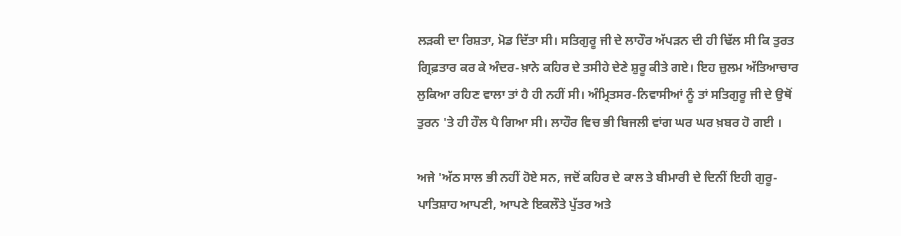ਲੜਕੀ ਦਾ ਰਿਸ਼ਤਾ, ਮੋਡ ਦਿੱਤਾ ਸੀ। ਸਤਿਗੁਰੂ ਜੀ ਦੇ ਲਾਹੌਰ ਅੱਪੜਨ ਦੀ ਹੀ ਢਿੱਲ ਸੀ ਕਿ ਤੁਰਤ ਗ੍ਰਿਫ਼ਤਾਰ ਕਰ ਕੇ ਅੰਦਰ-ਖ਼ਾਨੇ ਕਹਿਰ ਦੇ ਤਸੀਹੇ ਦੇਣੇ ਸ਼ੁਰੂ ਕੀਤੇ ਗਏ। ਇਹ ਜ਼ੁਲਮ ਅੱਤਿਆਚਾਰ ਲੁਕਿਆ ਰਹਿਣ ਵਾਲਾ ਤਾਂ ਹੈ ਹੀ ਨਹੀਂ ਸੀ। ਅੰਮ੍ਰਿਤਸਰ-ਨਿਵਾਸੀਆਂ ਨੂੰ ਤਾਂ ਸਤਿਗੁਰੂ ਜੀ ਦੇ ਉਥੋਂ ਤੁਰਨ 'ਤੇ ਹੀ ਹੌਲ ਪੈ ਗਿਆ ਸੀ। ਲਾਹੌਰ ਵਿਚ ਭੀ ਬਿਜਲੀ ਵਾਂਗ ਘਰ ਘਰ ਖ਼ਬਰ ਹੋ ਗਈ ।

ਅਜੇ 'ਅੱਠ ਸਾਲ ਭੀ ਨਹੀਂ ਹੋਏ ਸਨ, ਜਦੋਂ ਕਹਿਰ ਦੇ ਕਾਲ ਤੇ ਬੀਮਾਰੀ ਦੇ ਦਿਨੀਂ ਇਹੀ ਗੁਰੂ-ਪਾਤਿਸ਼ਾਹ ਆਪਣੀ, ਆਪਣੇ ਇਕਲੌਤੇ ਪੁੱਤਰ ਅਤੇ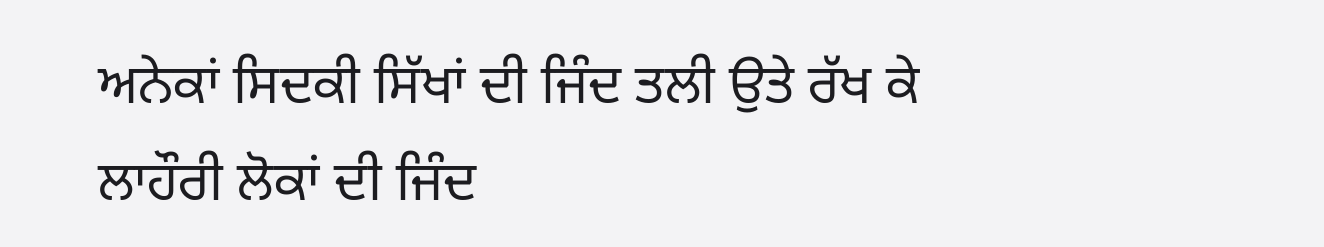ਅਨੇਕਾਂ ਸਿਦਕੀ ਸਿੱਖਾਂ ਦੀ ਜਿੰਦ ਤਲੀ ਉਤੇ ਰੱਖ ਕੇ ਲਾਹੌਰੀ ਲੋਕਾਂ ਦੀ ਜਿੰਦ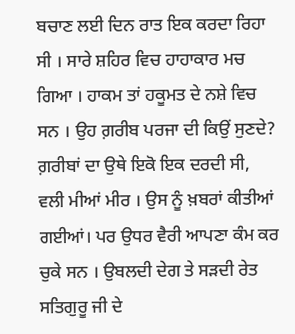ਬਚਾਣ ਲਈ ਦਿਨ ਰਾਤ ਇਕ ਕਰਦਾ ਰਿਹਾ ਸੀ । ਸਾਰੇ ਸ਼ਹਿਰ ਵਿਚ ਹਾਹਾਕਾਰ ਮਚ ਗਿਆ । ਹਾਕਮ ਤਾਂ ਹਕੂਮਤ ਦੇ ਨਸ਼ੇ ਵਿਚ ਸਨ । ਉਹ ਗ਼ਰੀਬ ਪਰਜਾ ਦੀ ਕਿਉਂ ਸੁਣਦੇ? ਗ਼ਰੀਬਾਂ ਦਾ ਉਥੇ ਇਕੋ ਇਕ ਦਰਦੀ ਸੀ, ਵਲੀ ਮੀਆਂ ਮੀਰ । ਉਸ ਨੂੰ ਖ਼ਬਰਾਂ ਕੀਤੀਆਂ ਗਈਆਂ। ਪਰ ਉਧਰ ਵੈਰੀ ਆਪਣਾ ਕੰਮ ਕਰ ਚੁਕੇ ਸਨ । ਉਬਲਦੀ ਦੇਗ ਤੇ ਸੜਦੀ ਰੇਤ ਸਤਿਗੁਰੂ ਜੀ ਦੇ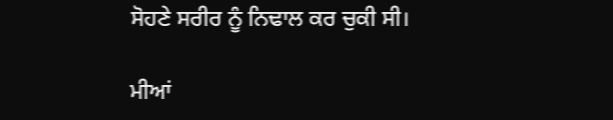ਸੋਹਣੇ ਸਰੀਰ ਨੂੰ ਨਿਢਾਲ ਕਰ ਚੁਕੀ ਸੀ।

ਮੀਆਂ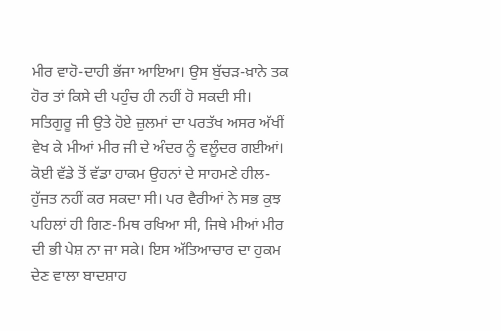ਮੀਰ ਵਾਹੋ-ਦਾਹੀ ਭੱਜਾ ਆਇਆ। ਉਸ ਬੁੱਚੜ-ਖ਼ਾਨੇ ਤਕ ਹੋਰ ਤਾਂ ਕਿਸੇ ਦੀ ਪਹੁੰਚ ਹੀ ਨਹੀਂ ਹੋ ਸਕਦੀ ਸੀ। ਸਤਿਗੁਰੂ ਜੀ ਉਤੇ ਹੋਏ ਜ਼ੁਲਮਾਂ ਦਾ ਪਰਤੱਖ ਅਸਰ ਅੱਖੀਂ ਵੇਖ ਕੇ ਮੀਆਂ ਮੀਰ ਜੀ ਦੇ ਅੰਦਰ ਨੂੰ ਵਲੂੰਦਰ ਗਈਆਂ। ਕੋਈ ਵੱਡੇ ਤੋਂ ਵੱਡਾ ਹਾਕਮ ਉਹਨਾਂ ਦੇ ਸਾਹਮਣੇ ਹੀਲ-ਹੁੱਜਤ ਨਹੀਂ ਕਰ ਸਕਦਾ ਸੀ। ਪਰ ਵੈਰੀਆਂ ਨੇ ਸਭ ਕੁਝ ਪਹਿਲਾਂ ਹੀ ਗਿਣ-ਮਿਥ ਰਖਿਆ ਸੀ, ਜਿਥੇ ਮੀਆਂ ਮੀਰ ਦੀ ਭੀ ਪੇਸ਼ ਨਾ ਜਾ ਸਕੇ। ਇਸ ਅੱਤਿਆਚਾਰ ਦਾ ਹੁਕਮ ਦੇਣ ਵਾਲਾ ਬਾਦਸ਼ਾਹ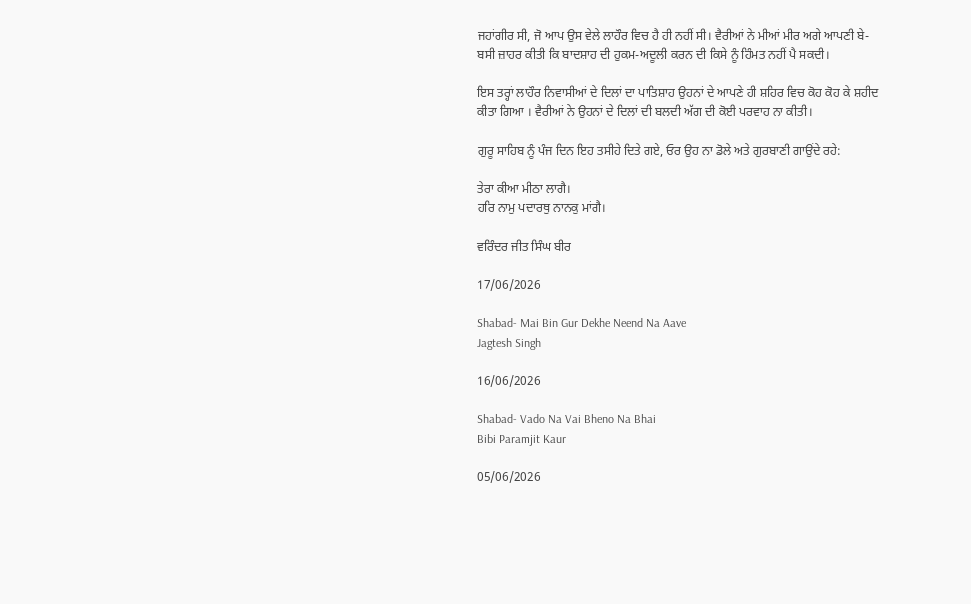ਜਹਾਂਗੀਰ ਸੀ, ਜੋ ਆਪ ਉਸ ਵੇਲੇ ਲਾਹੌਰ ਵਿਚ ਹੈ ਹੀ ਨਹੀਂ ਸੀ। ਵੈਰੀਆਂ ਨੇ ਮੀਆਂ ਮੀਰ ਅਗੇ ਆਪਣੀ ਬੇ-ਬਸੀ ਜ਼ਾਹਰ ਕੀਤੀ ਕਿ ਬਾਦਸ਼ਾਹ ਦੀ ਹੁਕਮ-ਅਦੂਲੀ ਕਰਨ ਦੀ ਕਿਸੇ ਨੂੰ ਹਿੰਮਤ ਨਹੀਂ ਪੈ ਸਕਦੀ।

ਇਸ ਤਰ੍ਹਾਂ ਲਾਹੌਰ ਨਿਵਾਸੀਆਂ ਦੇ ਦਿਲਾਂ ਦਾ ਪਾਤਿਸ਼ਾਹ ਉਹਨਾਂ ਦੇ ਆਪਣੇ ਹੀ ਸ਼ਹਿਰ ਵਿਚ ਕੋਹ ਕੋਹ ਕੇ ਸ਼ਹੀਦ ਕੀਤਾ ਗਿਆ । ਵੈਰੀਆਂ ਨੇ ਉਹਨਾਂ ਦੇ ਦਿਲਾਂ ਦੀ ਬਲਦੀ ਅੱਗ ਦੀ ਕੋਈ ਪਰਵਾਹ ਨਾ ਕੀਤੀ।

ਗੁਰੂ ਸਾਹਿਬ ਨੂੰ ਪੰਜ ਦਿਨ ਇਹ ਤਸੀਹੇ ਦਿਤੇ ਗਏ, ਓਰ ਉਹ ਨਾ ਡੋਲੇ ਅਤੇ ਗੁਰਬਾਣੀ ਗਾਉਂਦੇ ਰਹੇ:

ਤੇਰਾ ਕੀਆ ਮੀਠਾ ਲਾਗੈ।
ਹਰਿ ਨਾਮੁ ਪਦਾਰਥੁ ਨਾਨਕੁ ਮਾਂਗੈ।

ਵਰਿੰਦਰ ਜੀਤ ਸਿੰਘ ਬੀਰ

17/06/2026

Shabad- Mai Bin Gur Dekhe Neend Na Aave
Jagtesh Singh

16/06/2026

Shabad- Vado Na Vai Bheno Na Bhai
Bibi Paramjit Kaur

05/06/2026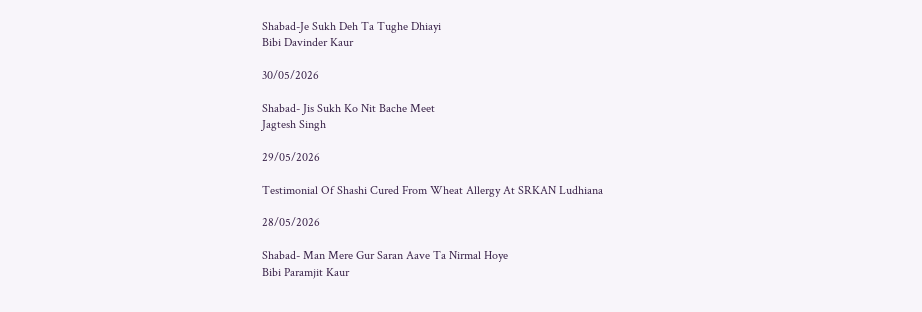Shabad-Je Sukh Deh Ta Tughe Dhiayi
Bibi Davinder Kaur

30/05/2026

Shabad- Jis Sukh Ko Nit Bache Meet
Jagtesh Singh

29/05/2026

Testimonial Of Shashi Cured From Wheat Allergy At SRKAN Ludhiana

28/05/2026

Shabad- Man Mere Gur Saran Aave Ta Nirmal Hoye
Bibi Paramjit Kaur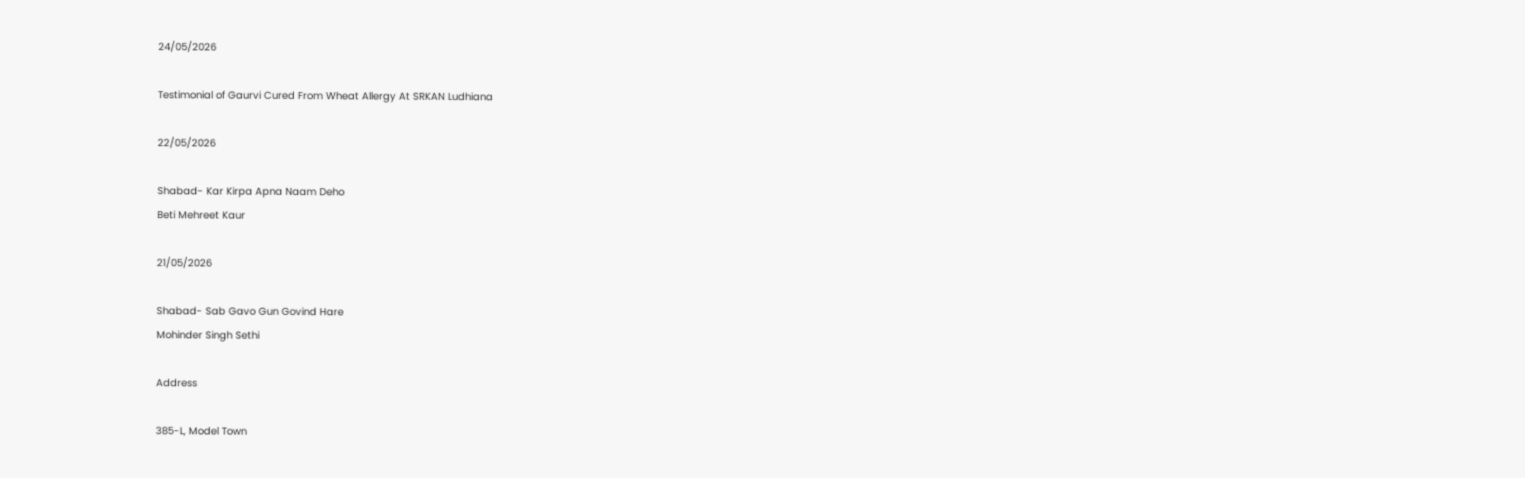24/05/2026

Testimonial of Gaurvi Cured From Wheat Allergy At SRKAN Ludhiana

22/05/2026

Shabad- Kar Kirpa Apna Naam Deho
Beti Mehreet Kaur

21/05/2026

Shabad- Sab Gavo Gun Govind Hare
Mohinder Singh Sethi

Address

385-L, Model Town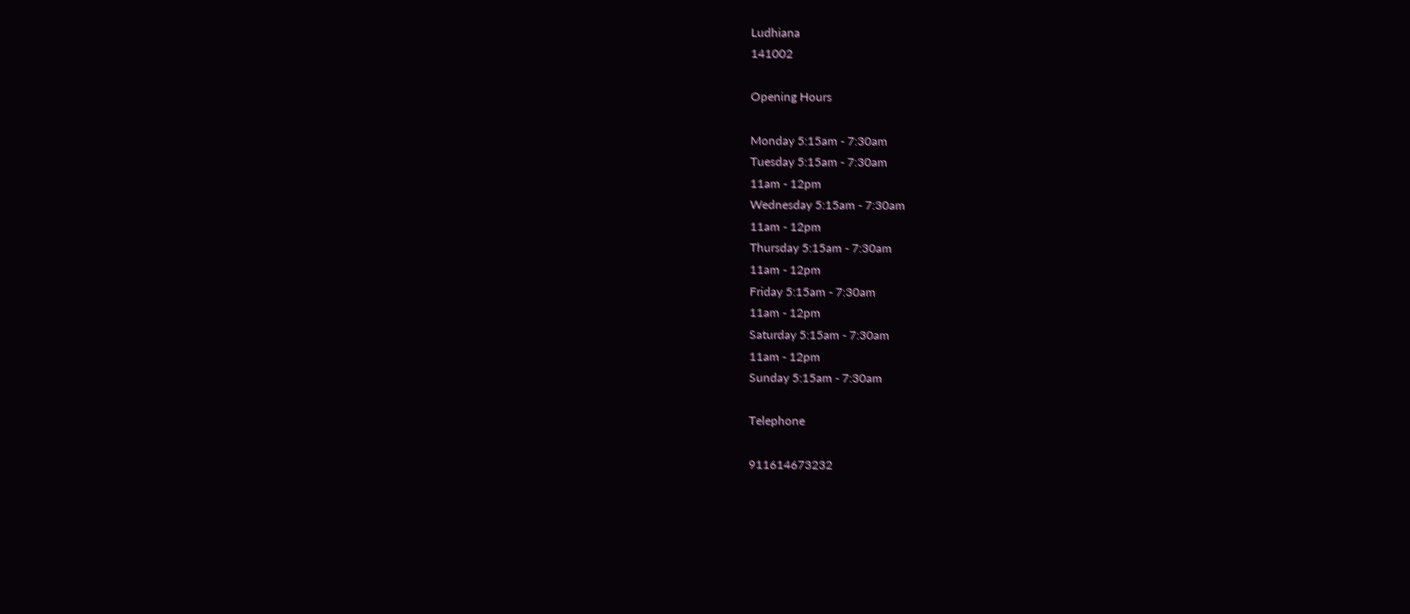Ludhiana
141002

Opening Hours

Monday 5:15am - 7:30am
Tuesday 5:15am - 7:30am
11am - 12pm
Wednesday 5:15am - 7:30am
11am - 12pm
Thursday 5:15am - 7:30am
11am - 12pm
Friday 5:15am - 7:30am
11am - 12pm
Saturday 5:15am - 7:30am
11am - 12pm
Sunday 5:15am - 7:30am

Telephone

911614673232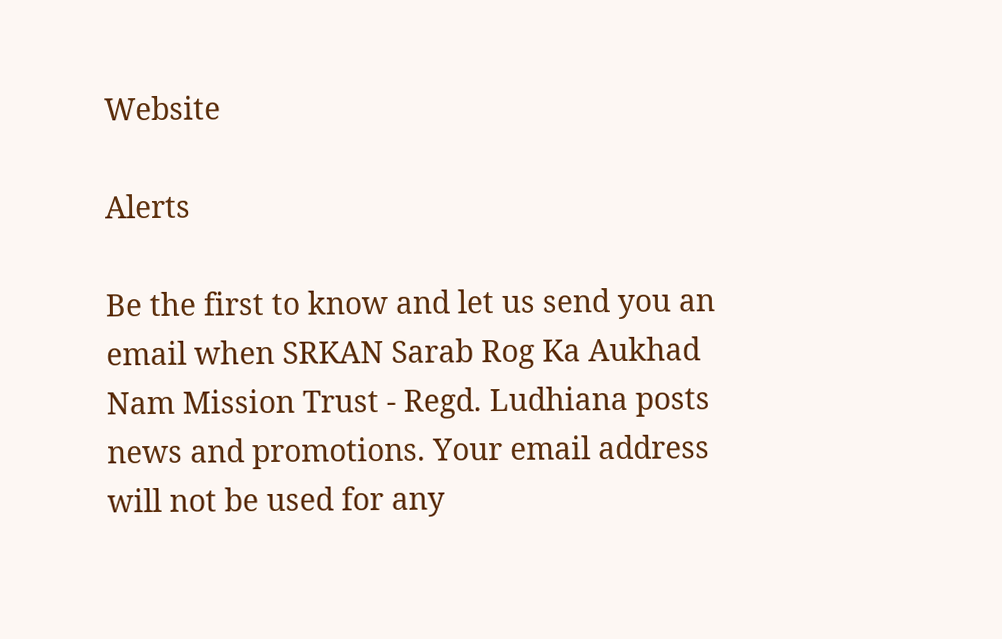Website

Alerts

Be the first to know and let us send you an email when SRKAN Sarab Rog Ka Aukhad Nam Mission Trust - Regd. Ludhiana posts news and promotions. Your email address will not be used for any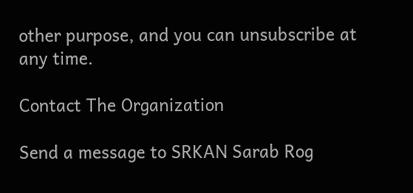other purpose, and you can unsubscribe at any time.

Contact The Organization

Send a message to SRKAN Sarab Rog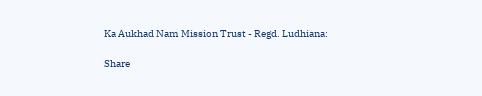Ka Aukhad Nam Mission Trust - Regd. Ludhiana:

Share